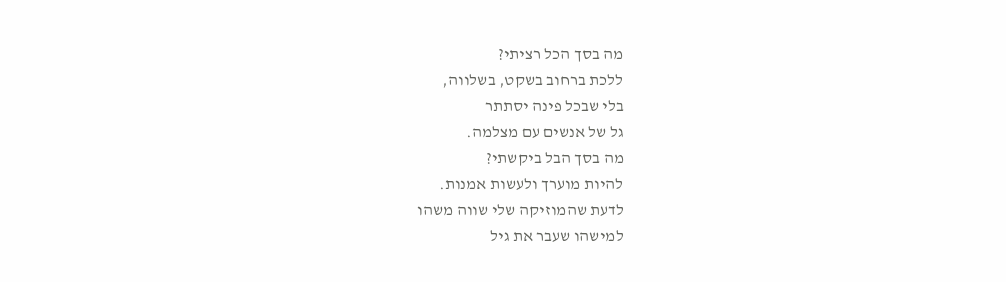מה בסך הכל רציתי?
ללכת ברחוב בשקט, בשלווה,
בלי שבכל פינה יסתתר
גל של אנשים עם מצלמה.
מה בסך הבל ביקשתי?
להיות מוערך ולעשות אמנות.
לדעת שהמוזיקה שלי שווה משהו
למישהו שעבר את גיל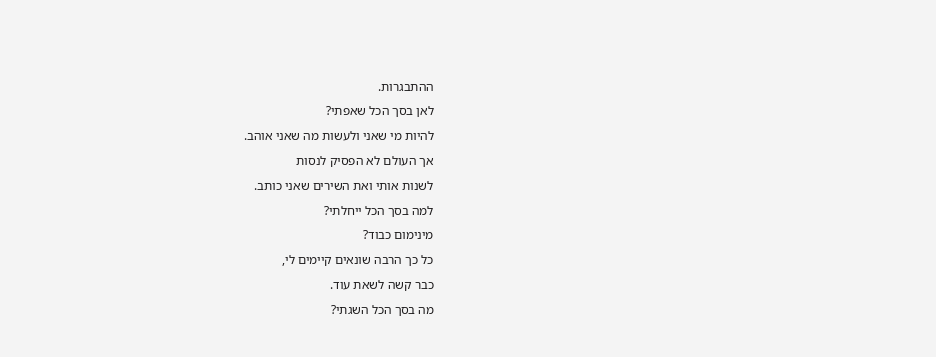ההתבגרות.
לאן בסך הכל שאפתי?
להיות מי שאני ולעשות מה שאני אוהב.
אך העולם לא הפסיק לנסות
לשנות אותי ואת השירים שאני כותב.
למה בסך הכל ייחלתי?
מינימום כבוד?
כל כך הרבה שונאים קיימים לי,
כבר קשה לשאת עוד.
מה בסך הכל השגתי?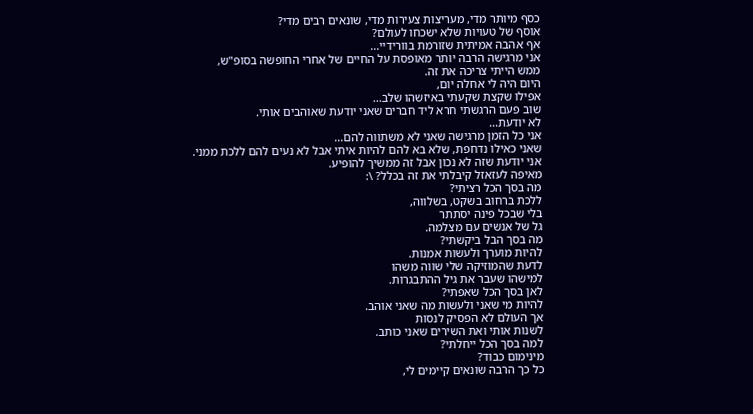כסף מיותר מדי, מעריצות צעירות מדי, שונאים רבים מדי?
אוסף של טעויות שלא ישכחו לעולם?
אף אהבה אמיתית שזורמת בוורידיי...
אני מרגישה הרבה יותר מאופסת על החיים של אחרי החופשה בסופ"ש,
ממש הייתי צריכה את זה.
היום היה לי אחלה יום,
אפילו שקצת שקעתי באיזשהו שלב...
שוב פעם הרגשתי חרא ליד חברים שאני יודעת שאוהבים אותי.
לא יודעת...
אני כל הזמן מרגישה שאני לא משתווה להם...
שאני כאילו נדחפת, שלא בא להם להיות איתי אבל לא נעים להם ללכת ממני.
אני יודעת שזה לא נכון אבל זה ממשיך להופיע.
מאיפה לעזאזל קיבלתי את זה בכלל? \:
מה בסך הכל רציתי?
ללכת ברחוב בשקט, בשלווה,
בלי שבכל פינה יסתתר
גל של אנשים עם מצלמה.
מה בסך הבל ביקשתי?
להיות מוערך ולעשות אמנות.
לדעת שהמוזיקה שלי שווה משהו
למישהו שעבר את גיל ההתבגרות.
לאן בסך הכל שאפתי?
להיות מי שאני ולעשות מה שאני אוהב.
אך העולם לא הפסיק לנסות
לשנות אותי ואת השירים שאני כותב.
למה בסך הכל ייחלתי?
מינימום כבוד?
כל כך הרבה שונאים קיימים לי,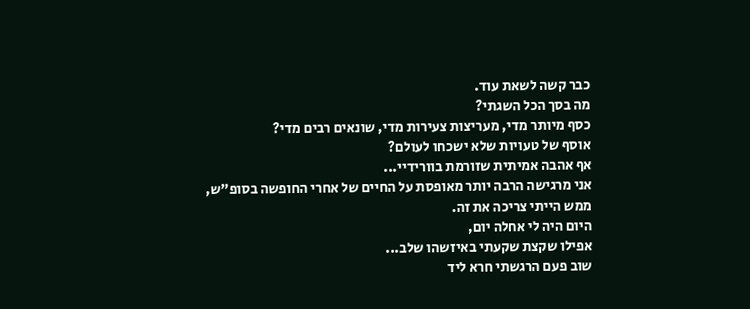כבר קשה לשאת עוד.
מה בסך הכל השגתי?
כסף מיותר מדי, מעריצות צעירות מדי, שונאים רבים מדי?
אוסף של טעויות שלא ישכחו לעולם?
אף אהבה אמיתית שזורמת בוורידיי...
אני מרגישה הרבה יותר מאופסת על החיים של אחרי החופשה בסופ"ש,
ממש הייתי צריכה את זה.
היום היה לי אחלה יום,
אפילו שקצת שקעתי באיזשהו שלב...
שוב פעם הרגשתי חרא ליד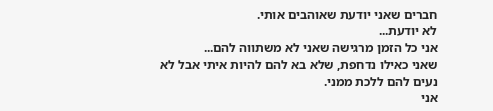חברים שאני יודעת שאוהבים אותי.
לא יודעת...
אני כל הזמן מרגישה שאני לא משתווה להם...
שאני כאילו נדחפת, שלא בא להם להיות איתי אבל לא נעים להם ללכת ממני.
אני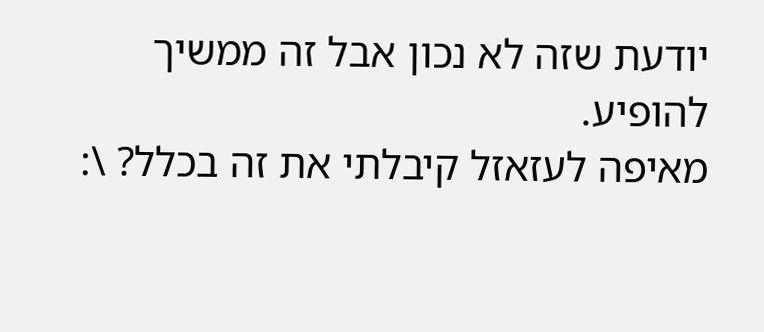יודעת שזה לא נכון אבל זה ממשיך להופיע.
מאיפה לעזאזל קיבלתי את זה בכלל? \: